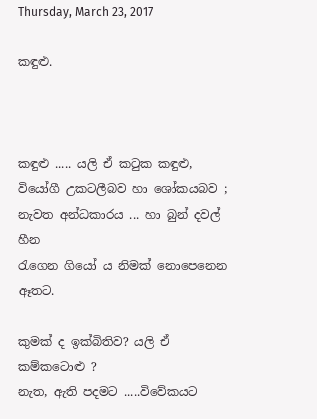Thursday, March 23, 2017

කඳුළු.



කඳුළු ..... යලි ඒ කටුක කඳුළු,
වියෝගී උකටලීබව හා ශෝකයබව ;
නැවත අන්ධකාරය ... හා බුන් දවල් හීන
රැගෙන ගියෝ ය නිමක් නොපෙනෙන ඈතට.

කුමක් ද ඉක්බිතිව? යලි ඒ කම්කටොළු ?
නැත, ඇති පදමට .....විවේකයට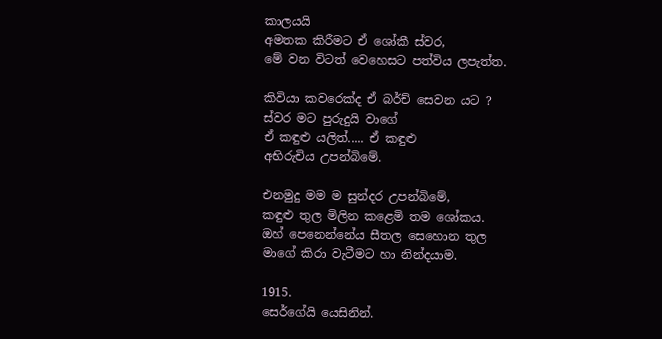කාලයයි
අමතක කිරීමට ඒ ශෝකී ස්වර,
මේ වන විටත් වෙහෙසට පත්විය ලපැත්ත.

කිවියා කවරෙක්ද ඒ බර්ච් සෙවන යට ?
ස්වර මට පුරුදුයි වාගේ
ඒ කඳුළු යලිත්..... ඒ කඳුළු
අභිරුචිය උපන්බිමේ.

එනමුදු මම ම සුන්දර උපන්බිමේ,
කඳුළු තුල මිලින කළෙමි තම ශෝකය.
ඔහ් පෙනෙන්නේය සීතල සෙහොන තුල
මාගේ කිරා වැටීමට හා නින්දයාම.

1915.
සෙර්ගේයි යෙසිනින්.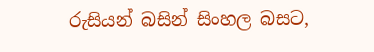රුසියන් බසින් සිංහල බසට,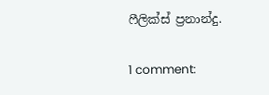ෆීලික්ස් ප්‍රනාන්දු.

1 comment: